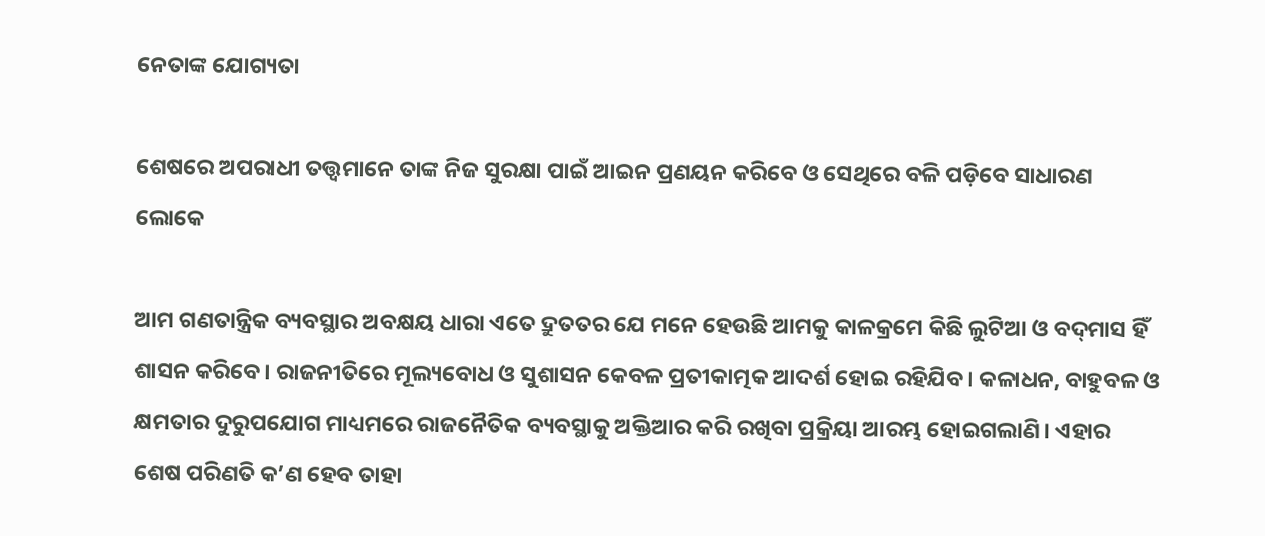ନେତାଙ୍କ ଯୋଗ୍ୟତା

ଶେଷରେ ଅପରାଧୀ ତତ୍ତ୍ବମାନେ ତାଙ୍କ ନିଜ ସୁରକ୍ଷା ପାଇଁ ଆଇନ ପ୍ରଣୟନ କରିବେ ଓ ସେଥିରେ ବଳି ପଡ଼ିବେ ସାଧାରଣ ଲୋକେ

ଆମ ଗଣତାନ୍ତ୍ରିକ ବ୍ୟବସ୍ଥାର ଅବକ୍ଷୟ ଧାରା ଏତେ ଦ୍ରୁତତର ଯେ ମନେ ହେଉଛି ଆମକୁ କାଳକ୍ରମେ କିଛି ଲୁଟିଆ ଓ ବଦ୍‌ମାସ ହିଁ ଶାସନ କରିବେ। ରାଜନୀତିରେ ମୂଲ୍ୟବୋଧ ଓ ସୁଶାସନ କେବଳ ପ୍ରତୀକାତ୍ମକ ଆଦର୍ଶ ହୋଇ ରହିଯିବ। କଳାଧନ, ବାହୁବଳ ଓ କ୍ଷମତାର ଦୁରୁପଯୋଗ ମାଧ୍ୟମରେ ରାଜନୈତିକ ବ୍ୟବସ୍ଥାକୁ ଅକ୍ତିଆର କରି ରଖିବା ପ୍ରକ୍ରିୟା ଆରମ୍ଭ ହୋଇଗଲାଣି। ଏହାର ଶେଷ ପରିଣତି କ’ଣ ହେବ ତାହା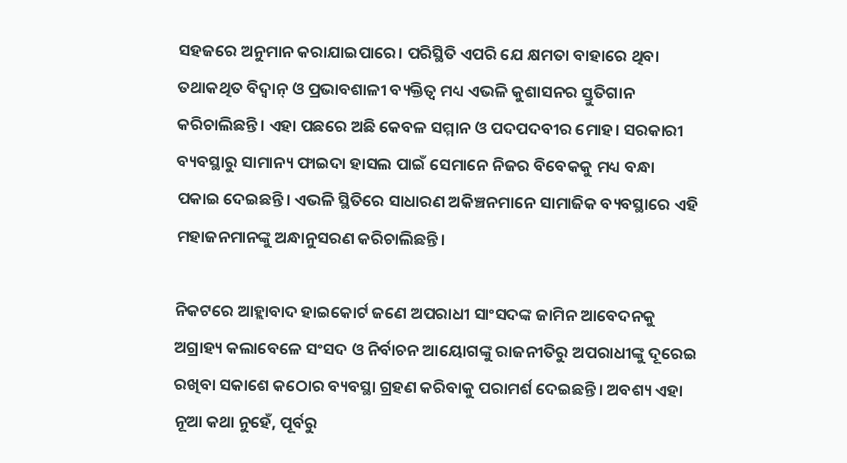ସହଜରେ ଅନୁମାନ କରାଯାଇପାରେ। ପରିସ୍ଥିତି ଏପରି ଯେ କ୍ଷମତା ବାହାରେ ଥିବା ତଥାକଥିତ ବିଦ୍ବାନ୍‌ ଓ ପ୍ରଭାବଶାଳୀ ବ୍ୟକ୍ତିତ୍ବ ମଧ୍ୟ ଏଭଳି କୁଶାସନର ସ୍ତୁତିଗାନ କରିଚାଲିଛନ୍ତି। ଏହା ପଛରେ ଅଛି କେବଳ ସମ୍ମାନ ଓ ପଦପଦବୀର ମୋହ। ସରକାରୀ ବ୍ୟବସ୍ଥାରୁ ସାମାନ୍ୟ ଫାଇଦା ହାସଲ ପାଇଁ ସେମାନେ ନିଜର ବିବେକକୁ ମଧ୍ୟ ବନ୍ଧା ପକାଇ ଦେଇଛନ୍ତି। ଏଭଳି ସ୍ଥିତିରେ ସାଧାରଣ ଅକିଞ୍ଚନମାନେ ସାମାଜିକ ବ୍ୟବସ୍ଥାରେ ଏହି ମହାଜନମାନଙ୍କୁ ଅନ୍ଧାନୁସରଣ କରିଚାଲିଛନ୍ତି।

ନିକଟରେ ଆହ୍ଲାବାଦ ହାଇକୋର୍ଟ ଜଣେ ଅପରାଧୀ ସାଂସଦଙ୍କ ଜାମିନ ଆବେଦନକୁ ଅଗ୍ରାହ୍ୟ କଲାବେଳେ ସଂସଦ ଓ ନିର୍ବାଚନ ଆୟୋଗଙ୍କୁ ରାଜନୀତିରୁ ଅପରାଧୀଙ୍କୁ ଦୂରେଇ ରଖିବା ସକାଶେ କଠୋର ବ୍ୟବସ୍ଥା ଗ୍ରହଣ କରିବାକୁ ପରାମର୍ଶ ଦେଇଛନ୍ତି। ଅବଶ୍ୟ ଏହା ନୂଆ କଥା ନୁହେଁ, ପୂର୍ବରୁ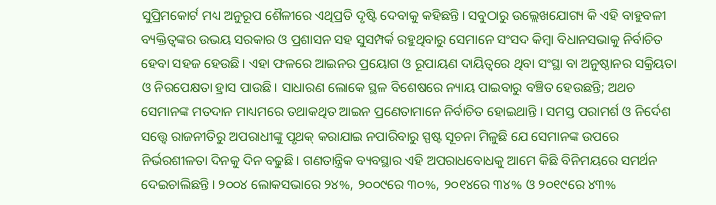ସୁପ୍ରିମକୋର୍ଟ ମଧ୍ୟ ଅନୁରୂପ ଶୈଳୀରେ ଏଥିପ୍ରତି ଦୃଷ୍ଟି ଦେବାକୁ କହିଛନ୍ତି। ସବୁଠାରୁ ଉଲ୍ଲେଖଯୋଗ୍ୟ କି ଏହି ବାହୁବଳୀ ବ୍ୟକ୍ତିତ୍ବଙ୍କର ଉଭୟ ସରକାର ଓ ପ୍ରଶାସନ ସହ ସୁସମ୍ପର୍କ ରହୁଥିବାରୁ ସେମାନେ ସଂସଦ କିମ୍ବା ବିଧାନସଭାକୁ ନିର୍ବାଚିତ ହେବା ସହଜ ହେଉଛି। ଏହା ଫଳରେ ଆଇନର ପ୍ରୟୋଗ ଓ ରୂପାୟଣ ଦାୟିତ୍ବରେ ଥିବା ସଂସ୍ଥା ବା ଅନୁଷ୍ଠାନର ସକ୍ରିୟତା ଓ ନିରପେକ୍ଷତା ହ୍ରାସ ପାଉଛି। ସାଧାରଣ ଲୋକେ ସ୍ଥଳ ବିଶେଷରେ ନ୍ୟାୟ ପାଇବାରୁ ବଞ୍ଚିତ ହେଉଛନ୍ତି; ଅଥଚ ସେମାନଙ୍କ ମତଦାନ ମାଧ୍ୟମରେ ତଥାକଥିତ ଆଇନ ପ୍ରଣେତାମାନେ ନିର୍ବାଚିତ ହୋଇଥାନ୍ତି। ସମସ୍ତ ପରାମର୍ଶ ଓ ନିର୍ଦେଶ ସତ୍ତ୍ବେ ରାଜନୀତିରୁ ଅପରାଧୀଙ୍କୁ ପୃଥକ୍‌ କରାଯାଇ ନପାରିବାରୁ ସ୍ପଷ୍ଟ ସୂଚନା ମିଳୁଛି ଯେ ସେମାନଙ୍କ ଉପରେ ନିର୍ଭରଶୀଳତା ଦିନକୁ ଦିନ ବଢୁଛି। ଗଣତାନ୍ତ୍ରିକ ବ୍ୟବସ୍ଥାର ଏହି ଅପରାଧବୋଧକୁ ଆମେ କିଛି ବିନିମୟରେ ସମର୍ଥନ ଦେଇଚାଲିଛନ୍ତି। ୨୦୦୪ ଲୋକସଭାରେ ୨୪%, ୨୦୦୯ରେ ୩୦%, ୨୦୧୪ରେ ୩୪% ଓ ୨୦୧୯ରେ ୪୩%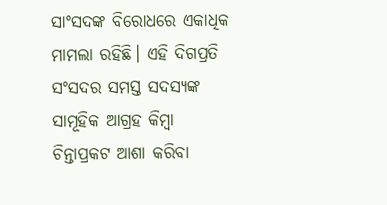ସାଂସଦଙ୍କ ବିରୋଧରେ ଏକାଧିକ ମାମଲା ରହିଛି। ଏହି ଦିଗପ୍ରତି ସଂସଦର ସମସ୍ତ ସଦସ୍ୟଙ୍କ ସାମୂହିକ ଆଗ୍ରହ କିମ୍ବା ଚିନ୍ତାପ୍ରକଟ ଆଶା କରିବା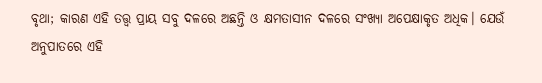ବୃଥା; କାରଣ ଏହି ତତ୍ତ୍ବ ପ୍ରାୟ ସବୁ ଦଳରେ ଅଛନ୍ତି ଓ କ୍ଷମତାସୀନ ଦଳରେ ସଂଖ୍ୟା ଅପେକ୍ଷାକୃତ ଅଧିକ। ଯେଉଁ ଅନୁପାତରେ ଏହି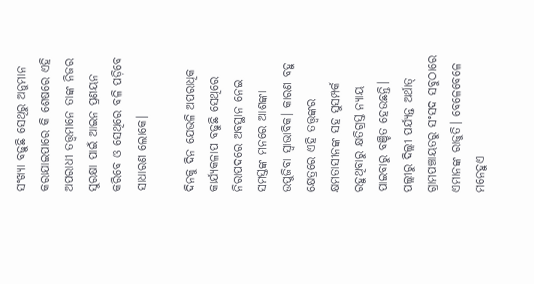ସଂଖ୍ୟା ବଢ଼ୁଛି ସେଥିରୁ ଅନୁମାନ କରାଯାଇପାରେ କି ଶେଷରେ ଏହି ଅପରାଧୀ ତତ୍ତ୍ବମାନେ ତାଙ୍କ ନିଜର ସୁରକ୍ଷା ପାଇଁ ଆଇନ ପ୍ରଣୟନ କରିବେ ଓ ସେଥିରେ ବଳି ପଡ଼ିବେ ସାଧାରଣ ଲୋକେ।

ଦିନକୁ ଦିନ ଯେଭଳି ଅପରାଧିକ କାର୍ଯ୍ୟକଳାପ ବଢୁଛି ସେଥିରେ ନିରାପଦରେ ଅବସ୍ଥାନ ନେଇ ସମସ୍ତଙ୍କ ମନରେ ଆଶଙ୍କା ଉପୁଜିବା ସ୍ବାଭାବିକ। କାରଣ ବହୁ କ୍ଷେତ୍ରରେ ଏହି ତତ୍ତ୍ବଙ୍କର କ୍ଷମତାସୀନଙ୍କ ସହ ସୁସମ୍ପର୍କ ରହୁଥିବାରୁ କ୍ଷତିଗ୍ରସ୍ତ ନ୍ୟାୟ ପାଇବାରୁ ବଞ୍ଚିତ ହେଉଛନ୍ତି। ପଲ୍ଲୀରୁ ଦିଲ୍ଲୀ ପର୍ଯ୍ୟନ୍ତ ଅର୍ଥାତ୍‌ ଗ୍ରାମପଞ୍ଚାୟତରୁ ସଂସଦ ସବୁଠାରେ ଏମାନଙ୍କ ରାଜୁତି। ବେଳେବେଳେ ମନେହୁଏ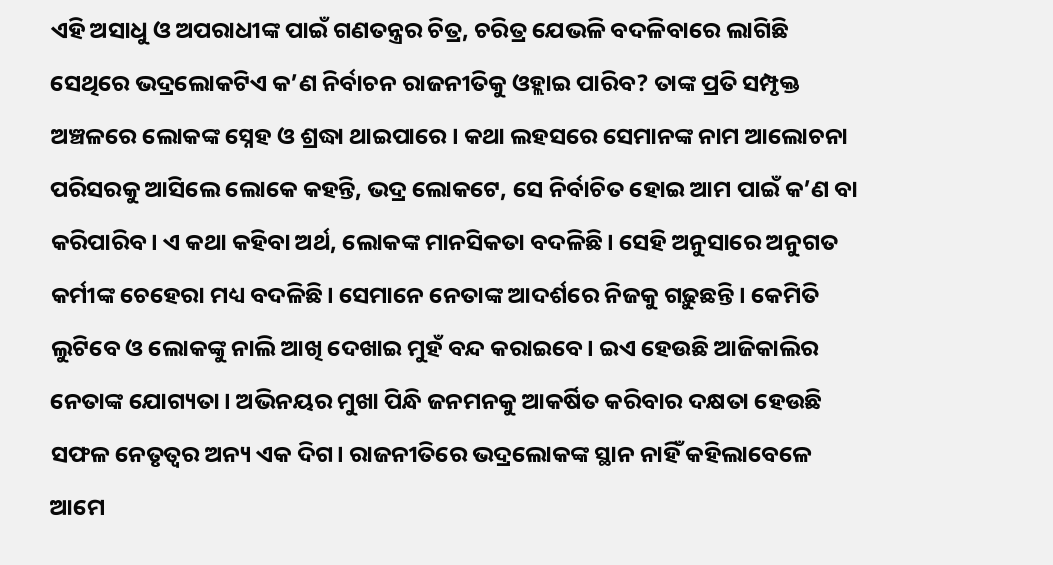ଏହି ଅସାଧୁ ଓ ଅପରାଧୀଙ୍କ ପାଇଁ ଗଣତନ୍ତ୍ରର ଚିତ୍ର, ଚରିତ୍ର ଯେଭଳି ବଦଳିବାରେ ଲାଗିଛି ସେଥିରେ ଭଦ୍ରଲୋକଟିଏ କ’ଣ ନିର୍ବାଚନ ରାଜନୀତିକୁ ଓହ୍ଲାଇ ପାରିବ? ତାଙ୍କ ପ୍ରତି ସମ୍ପୃକ୍ତ ଅଞ୍ଚଳରେ ଲୋକଙ୍କ ସ୍ନେହ ଓ ଶ୍ରଦ୍ଧା ଥାଇପାରେ। କଥା ଲହସରେ ସେମାନଙ୍କ ନାମ ଆଲୋଚନା ପରିସରକୁ ଆସିଲେ ଲୋକେ କହନ୍ତି, ଭଦ୍ର ଲୋକଟେ, ସେ ନିର୍ବାଚିତ ହୋଇ ଆମ ପାଇଁ କ’ଣ ବା କରିପାରିବ। ଏ କଥା କହିବା ଅର୍ଥ, ଲୋକଙ୍କ ମାନସିକତା ବଦଳିଛି। ସେହି ଅନୁସାରେ ଅନୁଗତ କର୍ମୀଙ୍କ ଚେହେରା ମଧ୍ୟ ବଦଳିଛି। ସେମାନେ ନେତାଙ୍କ ଆଦର୍ଶରେ ନିଜକୁ ଗଢ଼ୁଛନ୍ତି। କେମିତି ଲୁଟିବେ ଓ ଲୋକଙ୍କୁ ନାଲି ଆଖି ଦେଖାଇ ମୁହଁ ବନ୍ଦ କରାଇବେ। ଇଏ ହେଉଛି ଆଜିକାଲିର ନେତାଙ୍କ ଯୋଗ୍ୟତା। ଅଭିନୟର ମୁଖା ପିନ୍ଧି ଜନମନକୁ ଆକର୍ଷିତ କରିବାର ଦକ୍ଷତା ହେଉଛି ସଫଳ ନେତୃତ୍ବର ଅନ୍ୟ ଏକ ଦିଗ। ରାଜନୀତିରେ ଭଦ୍ରଲୋକଙ୍କ ସ୍ଥାନ ନାହିଁ କହିଲାବେଳେ ଆମେ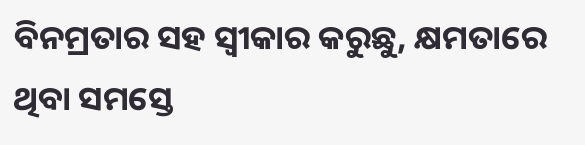ବିନମ୍ରତାର ସହ ସ୍ବୀକାର କରୁଛୁ, କ୍ଷମତାରେ ଥିବା ସମସ୍ତେ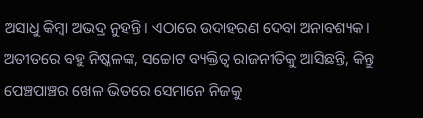ଅସାଧୁ କିମ୍ବା ଅଭଦ୍ର ନୁହନ୍ତି। ଏଠାରେ ଉଦାହରଣ ଦେବା ଅନାବଶ୍ୟକ। ଅତୀତରେ ବହୁ ନିଷ୍କଳଙ୍କ, ସଚ୍ଚୋଟ ବ୍ୟକ୍ତିତ୍ବ ରାଜନୀତିକୁ ଆସିଛନ୍ତି, କିନ୍ତୁ ପେଞ୍ଚପାଞ୍ଚର ଖେଳ ଭିତରେ ସେମାନେ ନିଜକୁ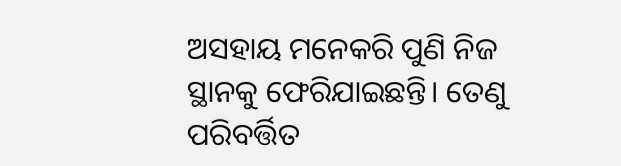ଅସହାୟ ମନେକରି ପୁଣି ନିଜ ସ୍ଥାନକୁ ଫେରିଯାଇଛନ୍ତି। ତେଣୁ ପରିବର୍ତ୍ତିତ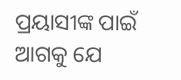ପ୍ରୟାସୀଙ୍କ ପାଇଁ ଆଗକୁ ଯେ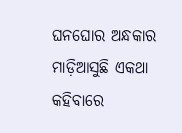ଘନଘୋର ଅନ୍ଧକାର ମାଡ଼ିଆସୁଛି ଏକଥା କହିବାରେ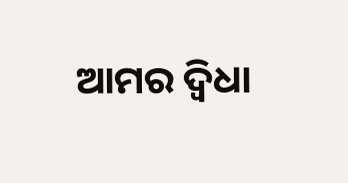ଆମର ଦ୍ବିଧା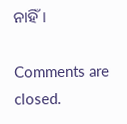ନାହିଁ।

Comments are closed.